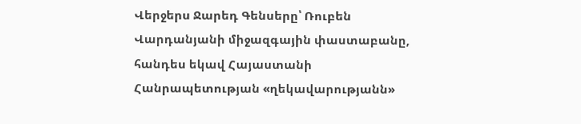Վերջերս Ջարեդ Գենսերը՝ Ռուբեն Վարդանյանի միջազգային փաստաբանը, հանդես եկավ Հայաստանի Հանրապետության «ղեկավարությանն»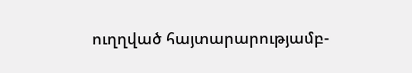ուղղված հայտարարությամբ-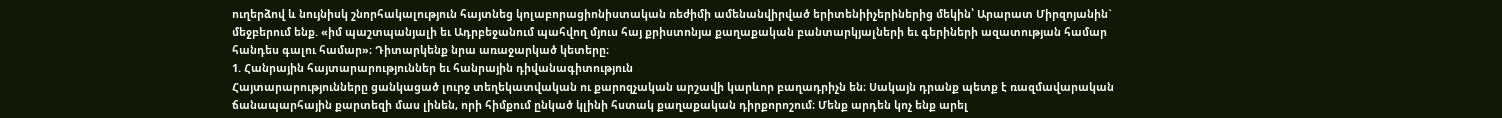ուղերձով և նույնիսկ շնորհակալություն հայտնեց կոլաբորացիոնիստական ռեժիմի ամենանվիրված երիտենիիչերիներից մեկին՝ Արարատ Միրզոյանին` մեջբերում ենք. «իմ պաշտպանյալի եւ Ադրբեջանում պահվող մյուս հայ քրիստոնյա քաղաքական բանտարկյալների եւ գերիների ազատության համար հանդես գալու համար»։ Դիտարկենք նրա առաջարկած կետերը։
1. Հանրային հայտարարություններ եւ հանրային դիվանագիտություն
Հայտարարությունները ցանկացած լուրջ տեղեկատվական ու քարոզչական արշավի կարևոր բաղադրիչն են։ Սակայն դրանք պետք է ռազմավարական ճանապարհային քարտեզի մաս լինեն, որի հիմքում ընկած կլինի հստակ քաղաքական դիրքորոշում։ Մենք արդեն կոչ ենք արել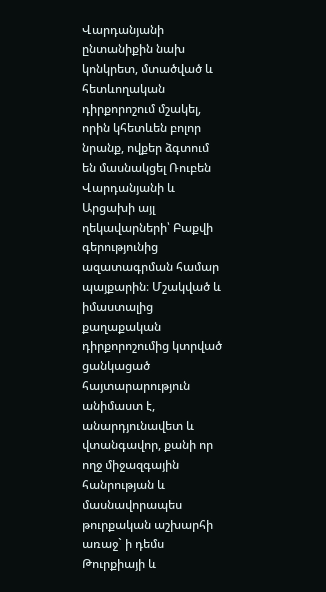Վարդանյանի ընտանիքին նախ կոնկրետ, մտածված և հետևողական դիրքորոշում մշակել, որին կհետևեն բոլոր նրանք, ովքեր ձգտում են մասնակցել Ռուբեն Վարդանյանի և Արցախի այլ ղեկավարների՝ Բաքվի գերությունից ազատագրման համար պայքարին։ Մշակված և իմաստալից քաղաքական դիրքորոշումից կտրված ցանկացած հայտարարություն անիմաստ է, անարդյունավետ և վտանգավոր, քանի որ ողջ միջազգային հանրության և մասնավորապես թուրքական աշխարհի առաջ` ի դեմս Թուրքիայի և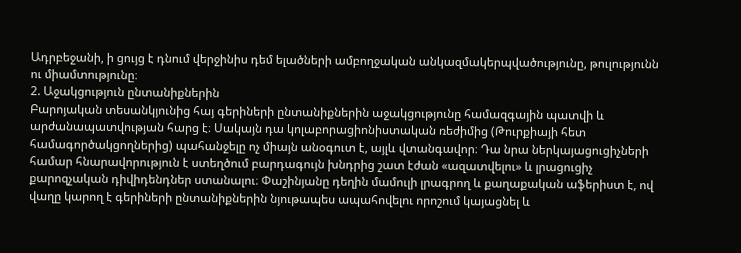Ադրբեջանի, ի ցույց է դնում վերջինիս դեմ ելածների ամբողջական անկազմակերպվածությունը, թուլությունն ու միամտությունը։
2. Աջակցություն ընտանիքներին
Բարոյական տեսանկյունից հայ գերիների ընտանիքներին աջակցությունը համազգային պատվի և արժանապատվության հարց է։ Սակայն դա կոլաբորացիոնիստական ռեժիմից (Թուրքիայի հետ համագործակցողներից) պահանջելը ոչ միայն անօգուտ է, այլև վտանգավոր։ Դա նրա ներկայացուցիչների համար հնարավորություն է ստեղծում բարդագույն խնդրից շատ էժան «ազատվելու» և լրացուցիչ քարոզչական դիվիդենդներ ստանալու։ Փաշինյանը դեղին մամուլի լրագրող և քաղաքական աֆերիստ է, ով վաղը կարող է գերիների ընտանիքներին նյութապես ապահովելու որոշում կայացնել և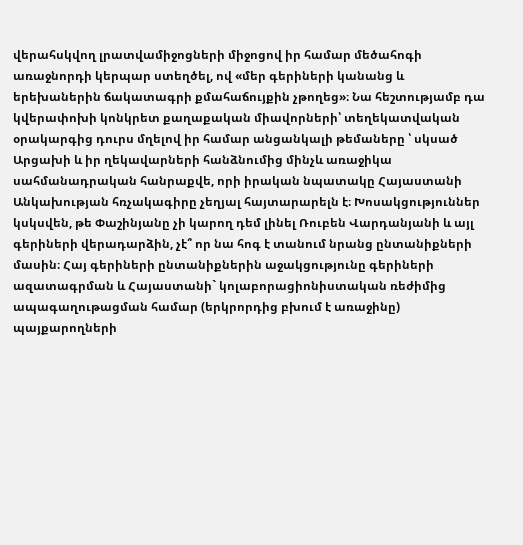վերահսկվող լրատվամիջոցների միջոցով իր համար մեծահոգի առաջնորդի կերպար ստեղծել, ով «մեր գերիների կանանց և երեխաներին ճակատագրի քմահաճույքին չթողեց»։ Նա հեշտությամբ դա կվերափոխի կոնկրետ քաղաքական միավորների՝ տեղեկատվական օրակարգից դուրս մղելով իր համար անցանկալի թեմաները ՝ սկսած Արցախի և իր ղեկավարների հանձնումից մինչև առաջիկա սահմանադրական հանրաքվե, որի իրական նպատակը Հայաստանի Անկախության հռչակագիրը չեղյալ հայտարարելն է։ Խոսակցություններ կսկսվեն, թե Փաշինյանը չի կարող դեմ լինել Ռուբեն Վարդանյանի և այլ գերիների վերադարձին, չէ՞ որ նա հոգ է տանում նրանց ընտանիքների մասին։ Հայ գերիների ընտանիքներին աջակցությունը գերիների ազատագրման և Հայաստանի` կոլաբորացիոնիստական ռեժիմից ապագաղութացման համար (երկրորդից բխում է առաջինը) պայքարողների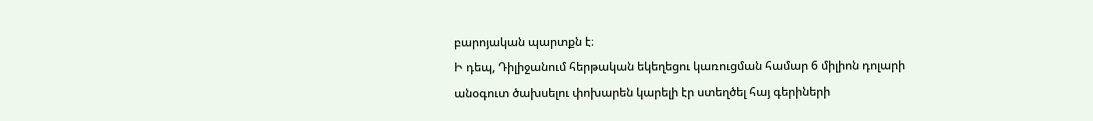բարոյական պարտքն է։
Ի դեպ, Դիլիջանում հերթական եկեղեցու կառուցման համար 6 միլիոն դոլարի անօգուտ ծախսելու փոխարեն կարելի էր ստեղծել հայ գերիների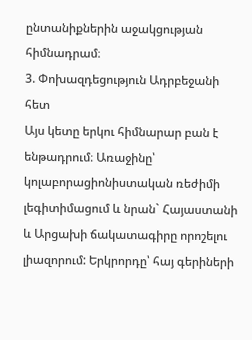ընտանիքներին աջակցության հիմնադրամ։
3. Փոխազդեցություն Ադրբեջանի հետ
Այս կետը երկու հիմնարար բան է ենթադրում։ Առաջինը՝ կոլաբորացիոնիստական ռեժիմի լեգիտիմացում և նրան` Հայաստանի և Արցախի ճակատագիրը որոշելու լիազորում: Երկրորդը՝ հայ գերիների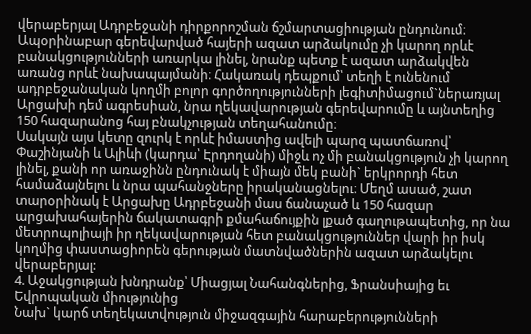վերաբերյալ Ադրբեջանի դիրքորոշման ճշմարտացիության ընդունում։
Ապօրինաբար գերեվարված հայերի ազատ արձակումը չի կարող որևէ բանակցությունների առարկա լինել, նրանք պետք է ազատ արձակվեն առանց որևէ նախապայմանի։ Հակառակ դեպքում՝ տեղի է ունենում ադրբեջանական կողմի բոլոր գործողությունների լեգիտիմացում`ներառյալ Արցախի դեմ ագրեսիան, նրա ղեկավարության գերեվարումը և այնտեղից 150 հազարանոց հայ բնակչության տեղահանումը։
Սակայն այս կետը զուրկ է որևէ իմաստից ավելի պարզ պատճառով՝ Փաշինյանի և Ալիևի (կարդա՝ Էրդողանի) միջև ոչ մի բանակցություն չի կարող լինել, քանի որ առաջինն ընդունակ է միայն մեկ բանի` երկրորդի հետ համաձայնելու և նրա պահանջները իրականացնելու։ Մեղմ ասած, շատ տարօրինակ է Արցախը Ադրբեջանի մաս ճանաչած և 150 հազար արցախահայերին ճակատագրի քմահաճույքին լքած գաղութապետից, որ նա մետրոպոլիայի իր ղեկավարության հետ բանակցություններ վարի իր իսկ կողմից փաստացիորեն գերության մատնվածներին ազատ արձակելու վերաբերյալ:
4. Աջակցության խնդրանք՝ Միացյալ Նահանգներից, Ֆրանսիայից եւ Եվրոպական միությունից
Նախ` կարճ տեղեկատվություն միջազգային հարաբերությունների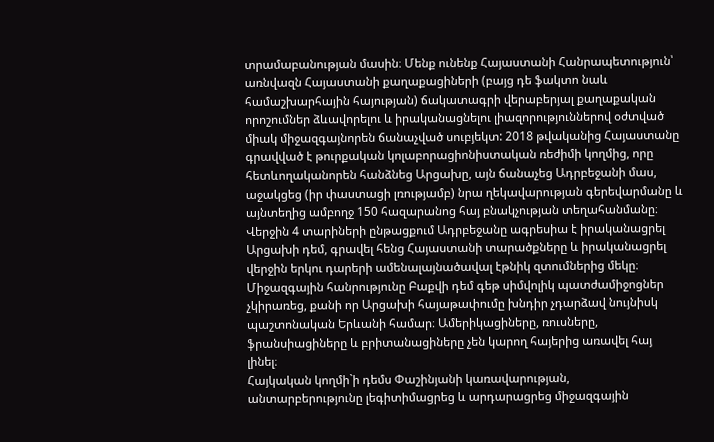տրամաբանության մասին։ Մենք ունենք Հայաստանի Հանրապետություն՝ առնվազն Հայաստանի քաղաքացիների (բայց դե ֆակտո նաև համաշխարհային հայության) ճակատագրի վերաբերյալ քաղաքական որոշումներ ձևավորելու և իրականացնելու լիազորություններով օժտված միակ միջազգայնորեն ճանաչված սուբյեկտ: 2018 թվականից Հայաստանը գրավված է թուրքական կոլաբորացիոնիստական ռեժիմի կողմից, որը հետևողականորեն հանձնեց Արցախը, այն ճանաչեց Ադրբեջանի մաս, աջակցեց (իր փաստացի լռությամբ) նրա ղեկավարության գերեվարմանը և այնտեղից ամբողջ 150 հազարանոց հայ բնակչության տեղահանմանը։ Վերջին 4 տարիների ընթացքում Ադրբեջանը ագրեսիա է իրականացրել Արցախի դեմ, գրավել հենց Հայաստանի տարածքները և իրականացրել վերջին երկու դարերի ամենալայնածավալ էթնիկ զտումներից մեկը։
Միջազգային հանրությունը Բաքվի դեմ գեթ սիմվոլիկ պատժամիջոցներ չկիրառեց, քանի որ Արցախի հայաթափումը խնդիր չդարձավ նույնիսկ պաշտոնական Երևանի համար։ Ամերիկացիները, ռուսները, ֆրանսիացիները և բրիտանացիները չեն կարող հայերից առավել հայ լինել։
Հայկական կողմի`ի դեմս Փաշինյանի կառավարության, անտարբերությունը լեգիտիմացրեց և արդարացրեց միջազգային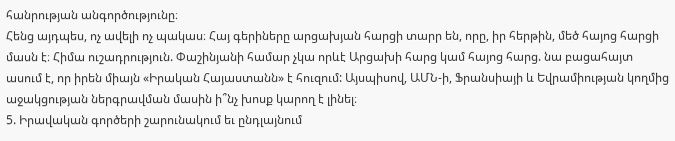հանրության անգործությունը։
Հենց այդպես, ոչ ավելի ոչ պակաս։ Հայ գերիները արցախյան հարցի տարր են, որը, իր հերթին, մեծ հայոց հարցի մասն է։ Հիմա ուշադրություն. Փաշինյանի համար չկա որևէ Արցախի հարց կամ հայոց հարց. նա բացահայտ ասում է, որ իրեն միայն «Իրական Հայաստանն» է հուզում: Այսպիսով, ԱՄՆ-ի, Ֆրանսիայի և Եվրամիության կողմից աջակցության ներգրավման մասին ի՞նչ խոսք կարող է լինել։
5. Իրավական գործերի շարունակում եւ ընդլայնում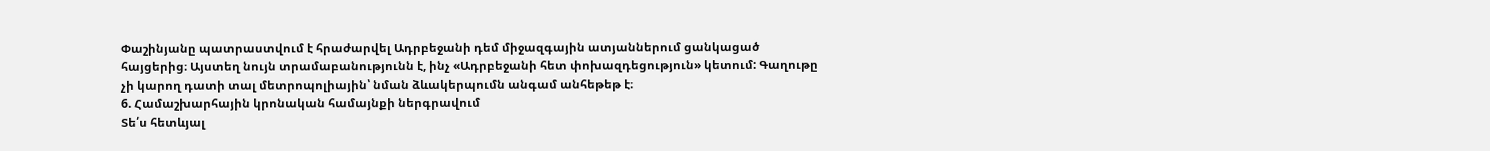Փաշինյանը պատրաստվում է հրաժարվել Ադրբեջանի դեմ միջազգային ատյաններում ցանկացած հայցերից։ Այստեղ նույն տրամաբանությունն է, ինչ «Ադրբեջանի հետ փոխազդեցություն» կետում: Գաղութը չի կարող դատի տալ մետրոպոլիային՝ նման ձևակերպումն անգամ անհեթեթ է։
6. Համաշխարհային կրոնական համայնքի ներգրավում
Տե՛ս հետևյալ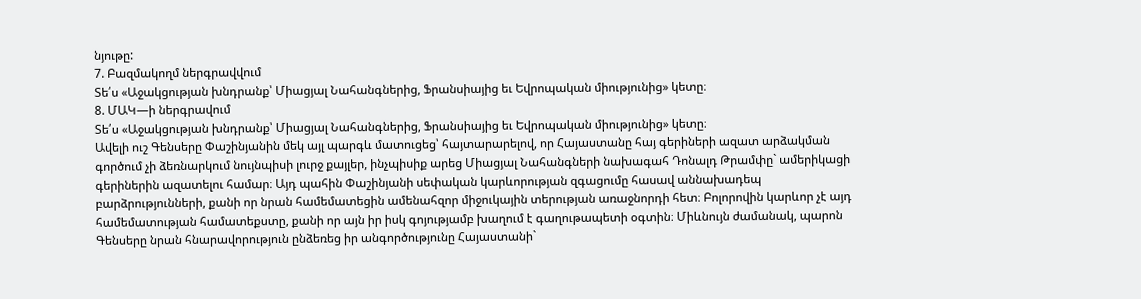նյութը:
7. Բազմակողմ ներգրավվում
Տե՛ս «Աջակցության խնդրանք՝ Միացյալ Նահանգներից, Ֆրանսիայից եւ Եվրոպական միությունից» կետը։
8. ՄԱԿ—ի ներգրավում
Տե՛ս «Աջակցության խնդրանք՝ Միացյալ Նահանգներից, Ֆրանսիայից եւ Եվրոպական միությունից» կետը։
Ավելի ուշ Գենսերը Փաշինյանին մեկ այլ պարգև մատուցեց՝ հայտարարելով, որ Հայաստանը հայ գերիների ազատ արձակման գործում չի ձեռնարկում նույնպիսի լուրջ քայլեր, ինչպիսիք արեց Միացյալ Նահանգների նախագահ Դոնալդ Թրամփը` ամերիկացի գերիներին ազատելու համար։ Այդ պահին Փաշինյանի սեփական կարևորության զգացումը հասավ աննախադեպ բարձրությունների, քանի որ նրան համեմատեցին ամենահզոր միջուկային տերության առաջնորդի հետ։ Բոլորովին կարևոր չէ այդ համեմատության համատեքստը, քանի որ այն իր իսկ գոյությամբ խաղում է գաղութապետի օգտին։ Միևնույն ժամանակ, պարոն Գենսերը նրան հնարավորություն ընձեռեց իր անգործությունը Հայաստանի`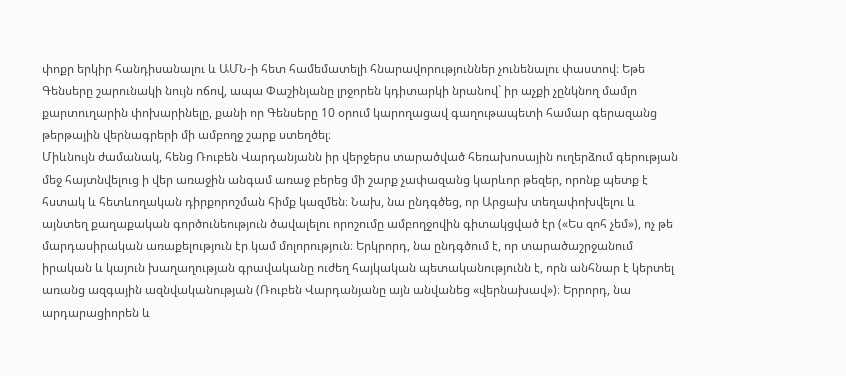փոքր երկիր հանդիսանալու և ԱՄՆ-ի հետ համեմատելի հնարավորություններ չունենալու փաստով։ Եթե Գենսերը շարունակի նույն ոճով, ապա Փաշինյանը լրջորեն կդիտարկի նրանով` իր աչքի չընկնող մամլո քարտուղարին փոխարինելը, քանի որ Գենսերը 10 օրում կարողացավ գաղութապետի համար գերազանց թերթային վերնագրերի մի ամբողջ շարք ստեղծել։
Միևնույն ժամանակ, հենց Ռուբեն Վարդանյանն իր վերջերս տարածված հեռախոսային ուղերձում գերության մեջ հայտնվելուց ի վեր առաջին անգամ առաջ բերեց մի շարք չափազանց կարևոր թեզեր, որոնք պետք է հստակ և հետևողական դիրքորոշման հիմք կազմեն։ Նախ, նա ընդգծեց, որ Արցախ տեղափոխվելու և այնտեղ քաղաքական գործունեություն ծավալելու որոշումը ամբողջովին գիտակցված էր («Ես զոհ չեմ»), ոչ թե մարդասիրական առաքելություն էր կամ մոլորություն։ Երկրորդ, նա ընդգծում է, որ տարածաշրջանում իրական և կայուն խաղաղության գրավականը ուժեղ հայկական պետականությունն է, որն անհնար է կերտել առանց ազգային ազնվականության (Ռուբեն Վարդանյանը այն անվանեց «վերնախավ»)։ Երրորդ, նա արդարացիորեն և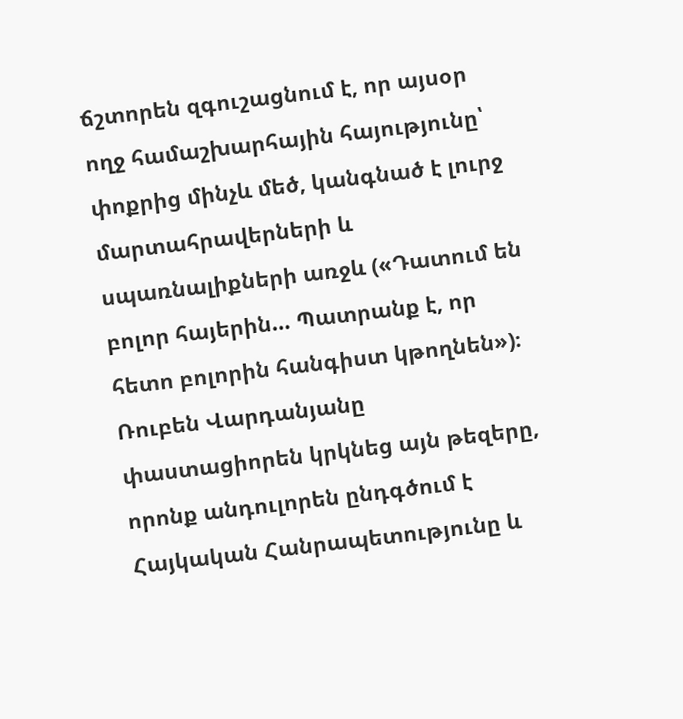ճշտորեն զգուշացնում է, որ այսօր ողջ համաշխարհային հայությունը՝ փոքրից մինչև մեծ, կանգնած է լուրջ մարտահրավերների և սպառնալիքների առջև («Դատում են բոլոր հայերին… Պատրանք է, որ հետո բոլորին հանգիստ կթողնեն»)։ Ռուբեն Վարդանյանը փաստացիորեն կրկնեց այն թեզերը, որոնք անդուլորեն ընդգծում է Հայկական Հանրապետությունը և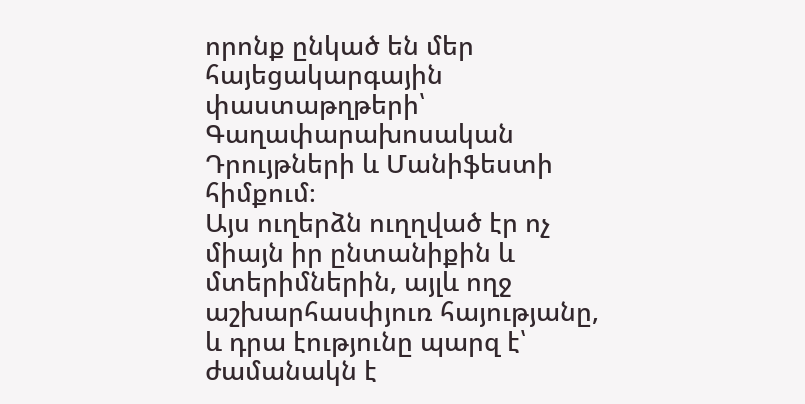որոնք ընկած են մեր հայեցակարգային փաստաթղթերի՝ Գաղափարախոսական Դրույթների և Մանիֆեստի հիմքում։
Այս ուղերձն ուղղված էր ոչ միայն իր ընտանիքին և մտերիմներին, այլև ողջ աշխարհասփյուռ հայությանը, և դրա էությունը պարզ է՝ ժամանակն է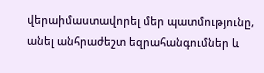վերաիմաստավորել մեր պատմությունը, անել անհրաժեշտ եզրահանգումներ և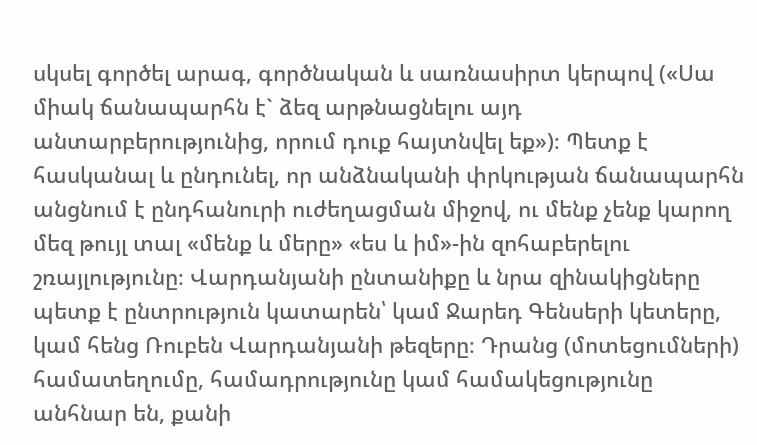սկսել գործել արագ, գործնական և սառնասիրտ կերպով («Սա միակ ճանապարհն է` ձեզ արթնացնելու այդ անտարբերությունից, որում դուք հայտնվել եք»)։ Պետք է հասկանալ և ընդունել, որ անձնականի փրկության ճանապարհն անցնում է ընդհանուրի ուժեղացման միջով, ու մենք չենք կարող մեզ թույլ տալ «մենք և մերը» «ես և իմ»-ին զոհաբերելու շռայլությունը։ Վարդանյանի ընտանիքը և նրա զինակիցները պետք է ընտրություն կատարեն՝ կամ Ջարեդ Գենսերի կետերը, կամ հենց Ռուբեն Վարդանյանի թեզերը։ Դրանց (մոտեցումների) համատեղումը, համադրությունը կամ համակեցությունը անհնար են, քանի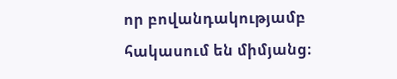որ բովանդակությամբ հակասում են միմյանց։